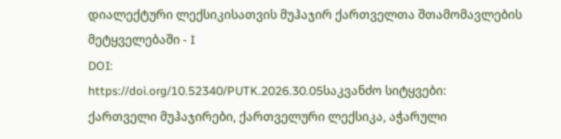დიალექტური ლექსიკისათვის მუჰაჯირ ქართველთა შთამომავლების მეტყველებაში - I
DOI:
https://doi.org/10.52340/PUTK.2026.30.05საკვანძო სიტყვები:
ქართველი მუჰაჯირები, ქართველური ლექსიკა, აჭარული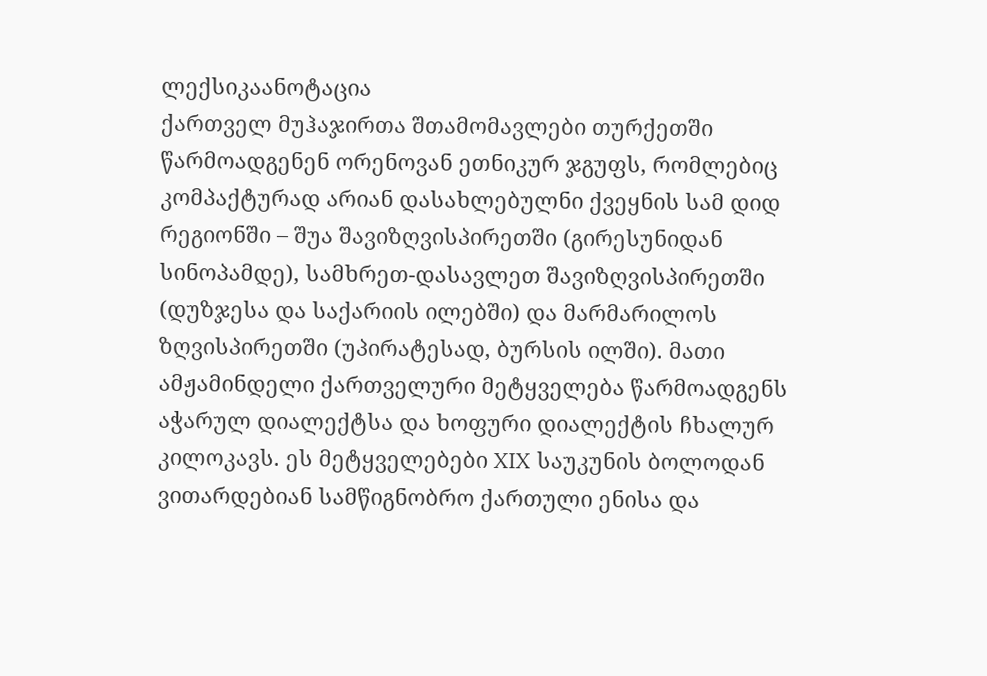ლექსიკაანოტაცია
ქართველ მუჰაჯირთა შთამომავლები თურქეთში წარმოადგენენ ორენოვან ეთნიკურ ჯგუფს, რომლებიც კომპაქტურად არიან დასახლებულნი ქვეყნის სამ დიდ რეგიონში – შუა შავიზღვისპირეთში (გირესუნიდან სინოპამდე), სამხრეთ-დასავლეთ შავიზღვისპირეთში (დუზჯესა და საქარიის ილებში) და მარმარილოს ზღვისპირეთში (უპირატესად, ბურსის ილში). მათი ამჟამინდელი ქართველური მეტყველება წარმოადგენს აჭარულ დიალექტსა და ხოფური დიალექტის ჩხალურ კილოკავს. ეს მეტყველებები XIX საუკუნის ბოლოდან ვითარდებიან სამწიგნობრო ქართული ენისა და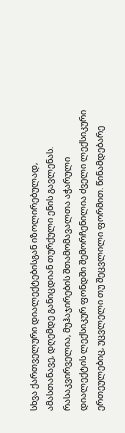სხვა ქართველური დიალექტებისგან იზოლირებულად, ამასთანავე, დღემდე განიცდიან თურქული ენის გავლენას.
რასაკვირველია, მუჰაჯირების შთამომავალთა აჭარული დიალექტის ლექსიკურ ფონდში შემორჩენილია ძველი ლექსიკური ერთეულებიც, უცვლელი თუ შეცვლილი ფორმით. წინამდებარე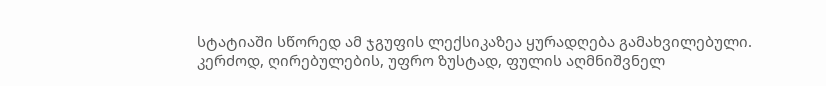სტატიაში სწორედ ამ ჯგუფის ლექსიკაზეა ყურადღება გამახვილებული. კერძოდ, ღირებულების, უფრო ზუსტად, ფულის აღმნიშვნელ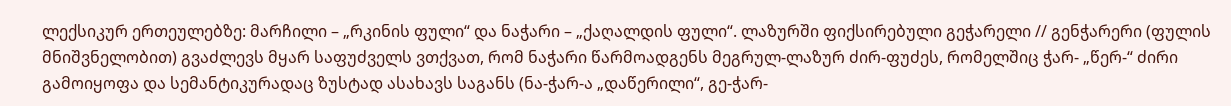ლექსიკურ ერთეულებზე: მარჩილი – „რკინის ფული“ და ნაჭარი – „ქაღალდის ფული“. ლაზურში ფიქსირებული გეჭარელი // გენჭარერი (ფულის მნიშვნელობით) გვაძლევს მყარ საფუძველს ვთქვათ, რომ ნაჭარი წარმოადგენს მეგრულ-ლაზურ ძირ-ფუძეს, რომელშიც ჭარ- „წერ-“ ძირი გამოიყოფა და სემანტიკურადაც ზუსტად ასახავს საგანს (ნა-ჭარ-ა „დაწერილი“, გე-ჭარ-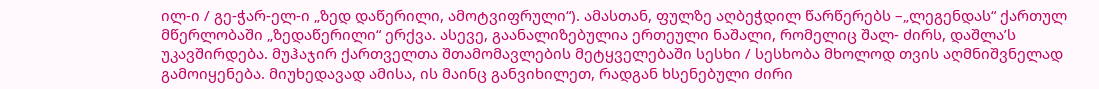ილ-ი / გე-ჭარ-ელ-ი „ზედ დაწერილი, ამოტვიფრული“). ამასთან, ფულზე აღბეჭდილ წარწერებს –„ლეგენდას“ ქართულ მწერლობაში „ზედაწერილი“ ერქვა. ასევე, გაანალიზებულია ერთეული ნაშალი, რომელიც შალ- ძირს, დაშლა’ს უკავშირდება. მუჰაჯირ ქართველთა შთამომავლების მეტყველებაში სესხი / სესხობა მხოლოდ თვის აღმნიშვნელად გამოიყენება. მიუხედავად ამისა, ის მაინც განვიხილეთ, რადგან ხსენებული ძირი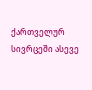ქართველურ სივრცეში ასევე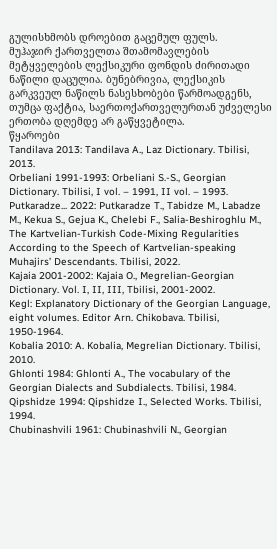გულისხმობს დროებით გაცემულ ფულს.
მუჰაჯირ ქართველთა შთამომავლების მეტყველების ლექსიკური ფონდის ძირითადი ნაწილი დაცულია. ბუნებრივია, ლექსიკის გარკვეულ ნაწილს ნასესხობები წარმოადგენს, თუმცა ფაქტია, საერთოქართველურთან უძველესი ერთობა დღემდე არ გაწყვეტილა.
წყაროები
Tandilava 2013: Tandilava A., Laz Dictionary. Tbilisi, 2013.
Orbeliani 1991-1993: Orbeliani S.-S., Georgian Dictionary. Tbilisi, I vol. – 1991, II vol. – 1993.
Putkaradze... 2022: Putkaradze T., Tabidze M., Labadze M., Kekua S., Gejua K., Chelebi F., Salia-Beshiroghlu M., The Kartvelian-Turkish Code-Mixing Regularities According to the Speech of Kartvelian-speaking Muhajirs’ Descendants. Tbilisi, 2022.
Kajaia 2001-2002: Kajaia O., Megrelian-Georgian Dictionary. Vol. I, II, III, Tbilisi, 2001-2002.
Kegl: Explanatory Dictionary of the Georgian Language, eight volumes. Editor Arn. Chikobava. Tbilisi, 1950-1964.
Kobalia 2010: A. Kobalia, Megrelian Dictionary. Tbilisi, 2010.
Ghlonti 1984: Ghlonti A., The vocabulary of the Georgian Dialects and Subdialects. Tbilisi, 1984.
Qipshidze 1994: Qipshidze I., Selected Works. Tbilisi, 1994.
Chubinashvili 1961: Chubinashvili N., Georgian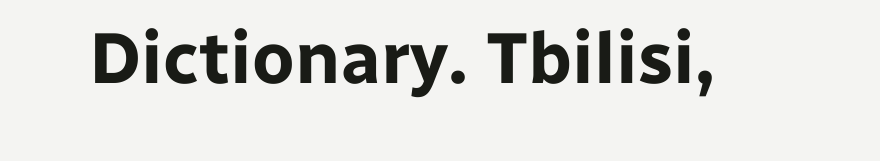Dictionary. Tbilisi,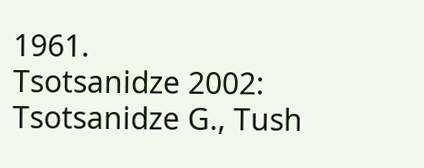1961.
Tsotsanidze 2002: Tsotsanidze G., Tush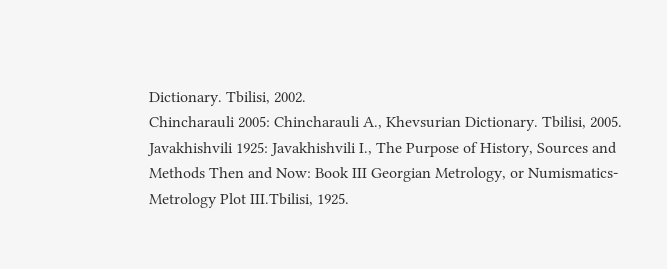Dictionary. Tbilisi, 2002.
Chincharauli 2005: Chincharauli A., Khevsurian Dictionary. Tbilisi, 2005.
Javakhishvili 1925: Javakhishvili I., The Purpose of History, Sources and Methods Then and Now: Book III Georgian Metrology, or Numismatics-Metrology Plot III.Tbilisi, 1925.